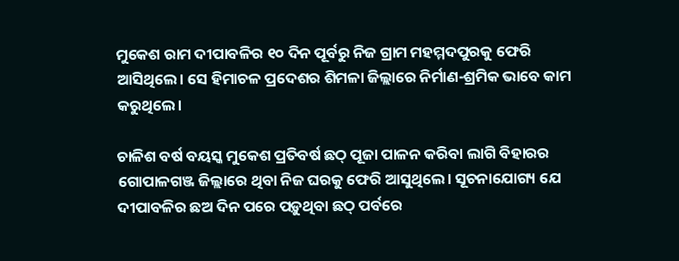ମୁକେଶ ରାମ ଦୀପାବଳିର ୧୦ ଦିନ ପୂର୍ବରୁ ନିଜ ଗ୍ରାମ ମହମ୍ମଦପୁରକୁ ଫେରି ଆସିଥିଲେ। ସେ ହିମାଚଳ ପ୍ରଦେଶର ଶିମଳା ଜିଲ୍ଲାରେ ନିର୍ମାଣ-ଶ୍ରମିକ ଭାବେ କାମ କରୁଥିଲେ।

ଚାଳିଶ ବର୍ଷ ବୟସ୍କ ମୁକେଶ ପ୍ରତିବର୍ଷ ଛଠ୍‌ ପୂଜା ପାଳନ କରିବା ଲାଗି ବିହାରର ଗୋପାଳଗଞ୍ଜ ଜିଲ୍ଲାରେ ଥିବା ନିଜ ଘରକୁ ଫେରି ଆସୁଥିଲେ। ସୂଚନାଯୋଗ୍ୟ ଯେ ଦୀପାବଳିର ଛଅ ଦିନ ପରେ ପଡ଼ୁଥିବା ଛଠ୍‌ ପର୍ବରେ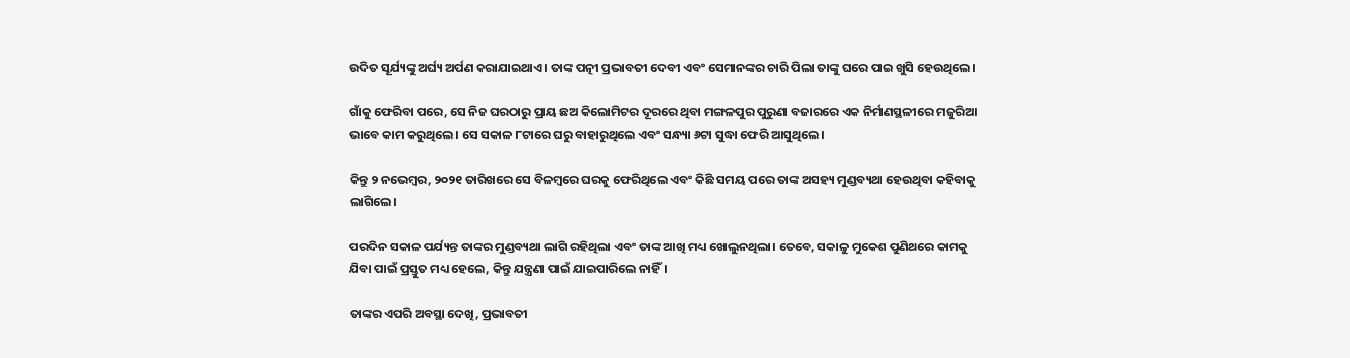ଉଦିତ ସୂର୍ଯ୍ୟଙ୍କୁ ଅର୍ଘ୍ୟ ଅର୍ପଣ କରାଯାଇଥାଏ। ତାଙ୍କ ପତ୍ନୀ ପ୍ରଭାବତୀ ଦେବୀ ଏବଂ ସେମାନଙ୍କର ଚାରି ପିଲା ତାଙ୍କୁ ଘରେ ପାଇ ଖୁସି ହେଉଥିଲେ।

ଗାଁକୁ ଫେରିବା ପରେ, ସେ ନିଜ ଘରଠାରୁ ପ୍ରାୟ ଛଅ କିଲୋମିଟର ଦୂରରେ ଥିବା ମଙ୍ଗଳପୁର ପୁରୁଣା ବଜାରରେ ଏକ ନିର୍ମାଣସ୍ଥଳୀରେ ମଜୁରିଆ ଭାବେ କାମ କରୁଥିଲେ। ସେ ସକାଳ ୮ଟାରେ ଘରୁ ବାହାରୁଥିଲେ ଏବଂ ସନ୍ଧ୍ୟା ୬ଟା ସୁଦ୍ଧା ଫେରି ଆସୁଥିଲେ।

କିନ୍ତୁ ୨ ନଭେମ୍ବର, ୨୦୨୧ ତାରିଖରେ ସେ ବିଳମ୍ବରେ ଘରକୁ ଫେରିଥିଲେ ଏବଂ କିଛି ସମୟ ପରେ ତାଙ୍କ ଅସହ୍ୟ ମୁଣ୍ଡବ୍ୟଥା ହେଉଥିବା କହିବାକୁ ଲାଗିଲେ।

ପରଦିନ ସକାଳ ପର୍ଯ୍ୟନ୍ତ ତାଙ୍କର ମୁଣ୍ଡବ୍ୟଥା ଲାଗି ରହିଥିଲା ଏବଂ ତାଙ୍କ ଆଖି ମଧ୍ୟ ଖୋଲୁନଥିଲା। ତେବେ, ସକାଳୁ ମୁକେଶ ପୁଣିଥରେ କାମକୁ ଯିବା ପାଇଁ ପ୍ରସ୍ତୁତ ମଧ୍ୟ ହେଲେ, କିନ୍ତୁ ଯନ୍ତ୍ରଣା ପାଇଁ ଯାଇପାରିଲେ ନାହିଁ।

ତାଙ୍କର ଏପରି ଅବସ୍ଥା ଦେଖି, ପ୍ରଭାବତୀ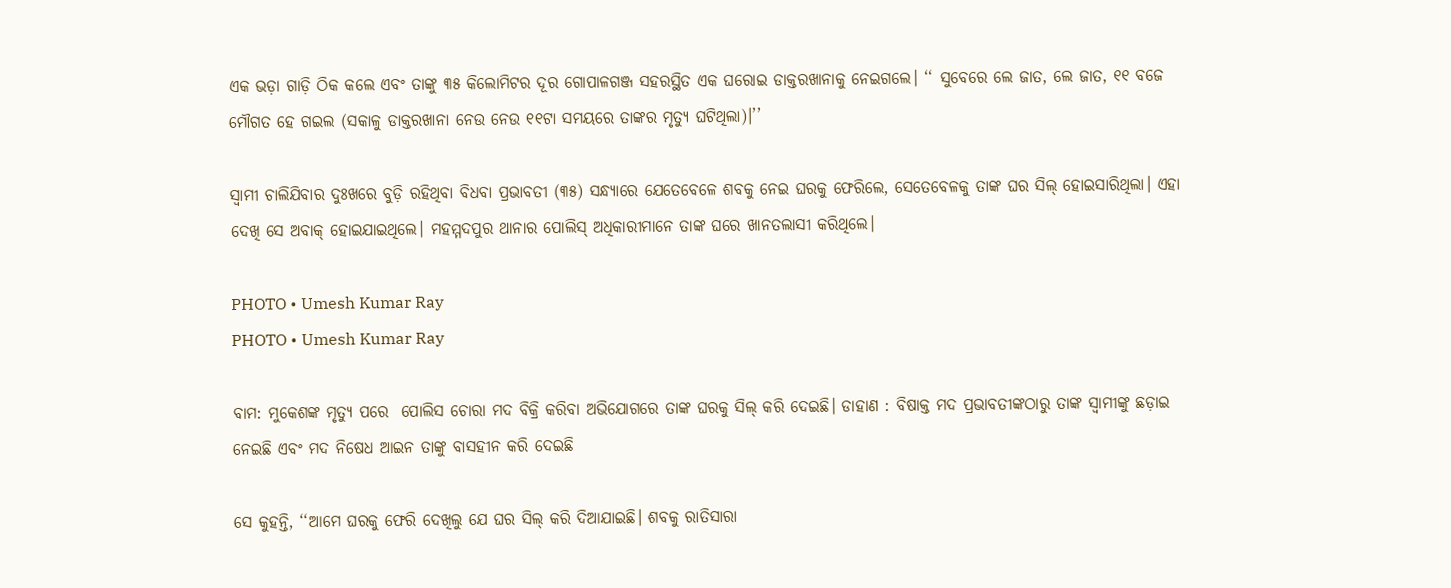ଏକ ଭଡ଼ା ଗାଡ଼ି ଠିକ କଲେ ଏବଂ ତାଙ୍କୁ ୩୫ କିଲୋମିଟର ଦୂର ଗୋପାଳଗଞ୍ଜ ସହରସ୍ଥିତ ଏକ ଘରୋଇ ଡାକ୍ତରଖାନାକୁ ନେଇଗଲେ। ‘‘ ସୁବେରେ ଲେ ଜାତ, ଲେ ଜାତ, ୧୧ ବଜେ ମୌଗତ ହେ ଗଇଲ (ସକାଳୁ ଡାକ୍ତରଖାନା ନେଉ ନେଉ ୧୧ଟା ସମୟରେ ତାଙ୍କର ମୃତ୍ୟୁ ଘଟିଥିଲା)।’’

ସ୍ୱାମୀ ଚାଲିଯିବାର ଦୁଃଖରେ ବୁଡ଼ି ରହିଥିବା ବିଧବା ପ୍ରଭାବତୀ (୩୫) ସନ୍ଧ୍ୟାରେ ଯେତେବେଳେ ଶବକୁ ନେଇ ଘରକୁ ଫେରିଲେ, ସେତେବେଳକୁ ତାଙ୍କ ଘର ସିଲ୍‌ ହୋଇସାରିଥିଲା। ଏହା ଦେଖି ସେ ଅବାକ୍‌ ହୋଇଯାଇଥିଲେ। ମହମ୍ମଦପୁର ଥାନାର ପୋଲିସ୍ ଅଧିକାରୀମାନେ ତାଙ୍କ ଘରେ ଖାନତଲାସୀ କରିଥିଲେ।

PHOTO • Umesh Kumar Ray
PHOTO • Umesh Kumar Ray

ବାମ: ମୁକେଶଙ୍କ ମୃତ୍ୟୁ ପରେ  ପୋଲିସ ଚୋରା ମଦ ବିକ୍ରି କରିବା ଅଭିଯୋଗରେ ତାଙ୍କ ଘରକୁ ସିଲ୍‌ କରି ଦେଇଛି। ଡାହାଣ : ବିଷାକ୍ତ ମଦ ପ୍ରଭାବତୀଙ୍କଠାରୁ ତାଙ୍କ ସ୍ୱାମୀଙ୍କୁ ଛଡ଼ାଇ ନେଇଛି ଏବଂ ମଦ ନିଷେଧ ଆଇନ ତାଙ୍କୁ ବାସହୀନ କରି ଦେଇଛି

ସେ କୁହନ୍ତି, ‘‘ଆମେ ଘରକୁ ଫେରି ଦେଖିଲୁ ଯେ ଘର ସିଲ୍‌ କରି ଦିଆଯାଇଛି। ଶବକୁ ରାତିସାରା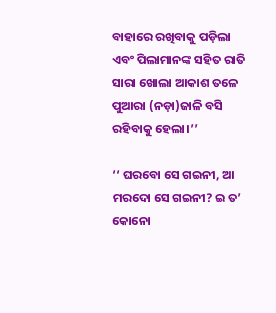ବାହାରେ ରଖିବାକୁ ପଡ଼ିଲା ଏବଂ ପିଲାମାନଙ୍କ ସହିତ ରାତି ସାରା ଖୋଲା ଆକାଶ ତଳେ ପୁଆରା (ନଡ଼ା)ଜାଳି ବସି ରହିବାକୁ ହେଲା।’’

‘‘ ଘରବୋ ସେ ଗଇନୀ, ଆ ମରଦୋ ସେ ଗଇନୀ? ଇ ତ’ କୋନୋ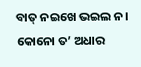ବାତ୍‌ ନଇଖେ ଭଇଲ ନ। କୋନୋ ତ’ ଅଧାର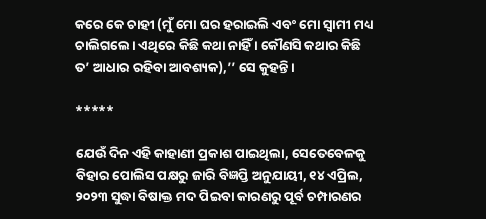କରେ କେ ଚାହୀ (ମୁଁ ମୋ ଘର ହରାଇଲି ଏବଂ ମୋ ସ୍ୱାମୀ ମଧ୍ୟ ଚାଲିଗଲେ। ଏଥିରେ କିଛି କଥା ନାହିଁ । କୌଣସି କଥାର କିଛି ତ’ ଆଧାର ରହିବା ଆବଶ୍ୟକ),’’ ସେ କୁହନ୍ତି।

*****

ଯେଉଁ ଦିନ ଏହି କାହାଣୀ ପ୍ରକାଶ ପାଇଥିଲା, ସେତେବେଳକୁ ବିହାର ପୋଲିସ ପକ୍ଷରୁ ଜାରି ବିଜ୍ଞପ୍ତି ଅନୁଯାୟୀ, ୧୪ ଏପ୍ରିଲ, ୨୦୨୩ ସୁଦ୍ଧା ବିଷାକ୍ତ ମଦ ପିଇବା କାରଣରୁ ପୂର୍ବ ଚମ୍ପାରଣର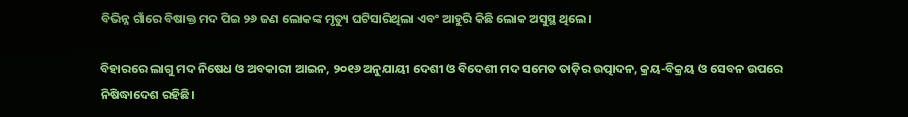ବିଭିନ୍ନ ଗାଁରେ ବିଷାକ୍ତ ମଦ ପିଇ ୨୬ ଜଣ ଲୋକଙ୍କ ମୃତ୍ୟୁ ଘଟିସାରିଥିଲା ଏବଂ ଆହୁରି କିଛି ଲୋକ ଅସୁସ୍ଥ ଥିଲେ।

ବିହାରରେ ଲାଗୁ ମଦ ନିଷେଧ ଓ ଅବକାରୀ ଆଇନ, ୨୦୧୬ ଅନୁଯାୟୀ ଦେଶୀ ଓ ବିଦେଶୀ ମଦ ସମେତ ତାଡ଼ିର ଉତ୍ପାଦନ, କ୍ରୟ-ବିକ୍ରୟ ଓ ସେବନ ଉପରେ ନିଷିଦ୍ଧାଦେଶ ରହିଛି।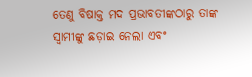ତେଣୁ ବିଷାକ୍ତ ମଦ ପ୍ରଭାବତୀଙ୍କଠାରୁ ତାଙ୍କ ସ୍ୱାମୀଙ୍କୁ ଛଡ଼ାଇ ନେଲା ଏବଂ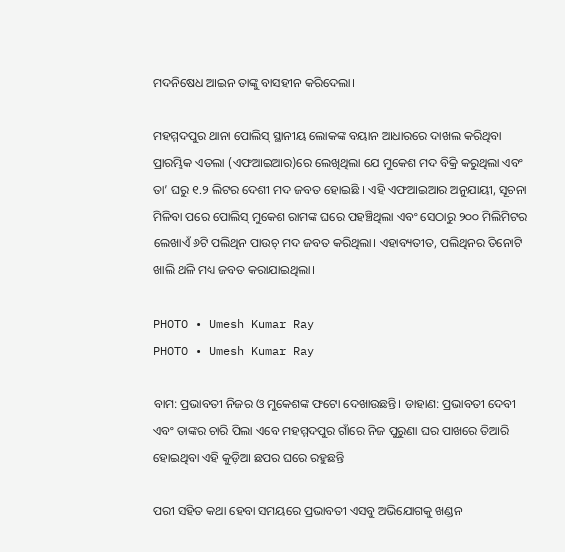ମଦନିଷେଧ ଆଇନ ତାଙ୍କୁ ବାସହୀନ କରିଦେଲା।

ମହମ୍ମଦପୁର ଥାନା ପୋଲିସ୍ ସ୍ଥାନୀୟ ଲୋକଙ୍କ ବୟାନ ଆଧାରରେ ଦାଖଲ କରିଥିବା ପ୍ରାରମ୍ଭିକ ଏତଲା (ଏଫଆଇଆର)ରେ ଲେଖିଥିଲା ଯେ ମୁକେଶ ମଦ ବିକ୍ରି କରୁଥିଲା ଏବଂ ତା’ ଘରୁ ୧.୨ ଲିଟର ଦେଶୀ ମଦ ଜବତ ହୋଇଛି । ଏହି ଏଫଆଇଆର ଅନୁଯାୟୀ, ସୂଚନା ମିଳିବା ପରେ ପୋଲିସ୍ ମୁକେଶ ରାମଙ୍କ ଘରେ ପହଞ୍ଚିଥିଲା ଏବଂ ସେଠାରୁ ୨୦୦ ମିଲିମିଟର ଲେଖାଏଁ ୬ଟି ପଲିଥିନ ପାଉଚ୍‌ ମଦ ଜବତ କରିଥିଲା। ଏହାବ୍ୟତୀତ, ପଲିଥିନର ତିନୋଟି ଖାଲି ଥଳି ମଧ୍ୟ ଜବତ କରାଯାଇଥିଲା।

PHOTO • Umesh Kumar Ray
PHOTO • Umesh Kumar Ray

ବାମ: ପ୍ରଭାବତୀ ନିଜର ଓ ମୁକେଶଙ୍କ ଫଟୋ ଦେଖାଉଛନ୍ତି। ଡାହାଣ: ପ୍ରଭାବତୀ ଦେବୀ ଏବଂ ତାଙ୍କର ଚାରି ପିଲା ଏବେ ମହମ୍ମଦପୁର ଗାଁରେ ନିଜ ପୁରୁଣା ଘର ପାଖରେ ତିଆରି ହୋଇଥିବା ଏହି କୁଡ଼ିଆ ଛପର ଘରେ ରହୁଛନ୍ତି

ପରୀ ସହିତ କଥା ହେବା ସମୟରେ ପ୍ରଭାବତୀ ଏସବୁ ଅଭିଯୋଗକୁ ଖଣ୍ଡନ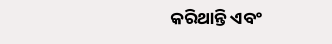କରିଥାନ୍ତି ଏବଂ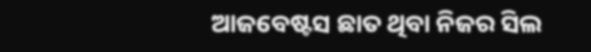ଆଜବେଷ୍ଟସ ଛାତ ଥିବା ନିଜର ସିଲ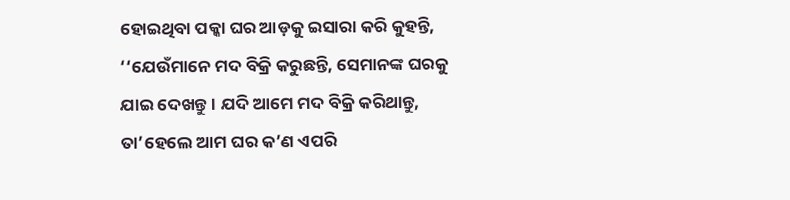ହୋଇଥିବା ପକ୍କା ଘର ଆଡ଼କୁ ଇସାରା କରି କୁହନ୍ତି, ‘‘ଯେଉଁମାନେ ମଦ ବିକ୍ରି କରୁଛନ୍ତି, ସେମାନଙ୍କ ଘରକୁ ଯାଇ ଦେଖନ୍ତୁ। ଯଦି ଆମେ ମଦ ବିକ୍ରି କରିଥାନ୍ତୁ, ତା’ହେଲେ ଆମ ଘର କ’ଣ ଏପରି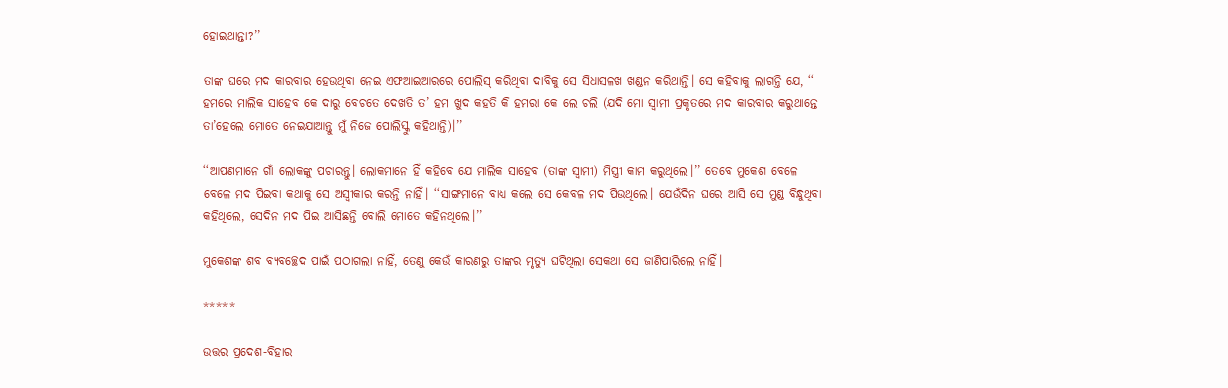ହୋଇଥାନ୍ତା?’’

ତାଙ୍କ ଘରେ ମଦ କାରବାର ହେଉଥିବା ନେଇ ଏଫଆଇଆରରେ ପୋଲିସ୍ କରିଥିବା ଦାବିକୁ ସେ ସିଧାସଳଖ ଖଣ୍ଡନ କରିଥାନ୍ତି। ସେ କହିବାକୁ ଲାଗନ୍ତି ଯେ, ‘‘ ହମରେ ମାଲିକ ସାହେବ କେ ଦାରୁ ବେଚତେ ଦେଖତି ତ’ ହମ ଖୁଦ କହତି କି ହମରା କେ ଲେ ଚଲି (ଯଦି ମୋ ସ୍ୱାମୀ ପ୍ରକୃତରେ ମଦ କାରବାର କରୁଥାନ୍ତେ ତା’ହେଲେ ମୋତେ ନେଇଯାଆନ୍ତୁ ମୁଁ ନିଜେ ପୋଲିସ୍କୁ କହିଥାନ୍ତି)।’’

‘‘ଆପଣମାନେ ଗାଁ ଲୋକଙ୍କୁ ପଚାରନ୍ତୁ। ଲୋକମାନେ ହିଁ କହିବେ ଯେ ମାଲିକ ସାହେବ (ତାଙ୍କ ସ୍ୱାମୀ) ମିସ୍ତ୍ରୀ କାମ କରୁଥିଲେ।’’ ତେବେ ମୁକେଶ ବେଳେ ବେଳେ ମଦ ପିଇବା କଥାକୁ ସେ ଅସ୍ୱୀକାର କରନ୍ତି ନାହିଁ। ‘‘ସାଙ୍ଗମାନେ ବାଧ୍ୟ କଲେ ସେ କେବଳ ମଦ ପିଉଥିଲେ। ଯେଉଁଦିନ ଘରେ ଆସି ସେ ମୁଣ୍ଡ ବିନ୍ଧୁଥିବା କହିଥିଲେ, ସେଦିନ ମଦ ପିଇ ଆସିଛନ୍ତି ବୋଲି ମୋତେ କହିନଥିଲେ।’’

ମୁକେଶଙ୍କ ଶବ ବ୍ୟବଚ୍ଛେଦ ପାଇଁ ପଠାଗଲା ନାହିଁ, ତେଣୁ କେଉଁ କାରଣରୁ ତାଙ୍କର ମୃତ୍ୟୁ ଘଟିଥିଲା ସେକଥା ସେ ଜାଣିପାରିଲେ ନାହିଁ।

*****

ଉତ୍ତର ପ୍ରଦେଶ-ବିହାର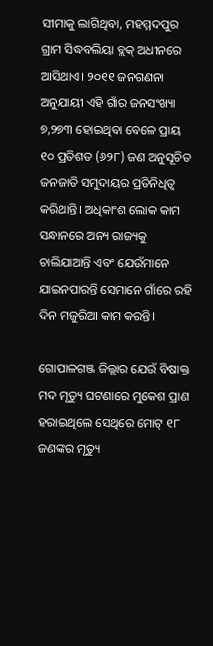ସୀମାକୁ ଲାଗିଥିବା, ମହମ୍ମଦପୁର ଗ୍ରାମ ସିଦ୍ଧବଲିୟା ବ୍ଲକ୍‌ ଅଧୀନରେ ଆସିଥାଏ। ୨୦୧୧ ଜନଗଣନା ଅନୁଯାୟୀ ଏହି ଗାଁର ଜନସଂଖ୍ୟା ୭,୨୭୩ ହୋଇଥିବା ବେଳେ ପ୍ରାୟ ୧୦ ପ୍ରତିଶତ (୬୨୮) ଜଣ ଅନୁସୂଚିତ ଜନଜାତି ସମୁଦାୟର ପ୍ରତିନିଧିତ୍ୱ କରିଥାନ୍ତି। ଅଧିକାଂଶ ଲୋକ କାମ ସନ୍ଧାନରେ ଅନ୍ୟ ରାଜ୍ୟକୁ ଚାଲିଯାଆନ୍ତି ଏବଂ ଯେଉଁମାନେ ଯାଇନପାରନ୍ତି ସେମାନେ ଗାଁରେ ରହି ଦିନ ମଜୁରିଆ କାମ କରନ୍ତି।

ଗୋପାଳଗଞ୍ଜ ଜିଲ୍ଲାର ଯେଉଁ ବିଷାକ୍ତ ମଦ ମୃତ୍ୟୁ ଘଟଣାରେ ମୁକେଶ ପ୍ରାଣ ହରାଇଥିଲେ ସେଥିରେ ମୋଟ୍‌ ୧୮ ଜଣଙ୍କର ମୃତ୍ୟୁ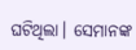ଘଟିଥିଲା। ସେମାନଙ୍କ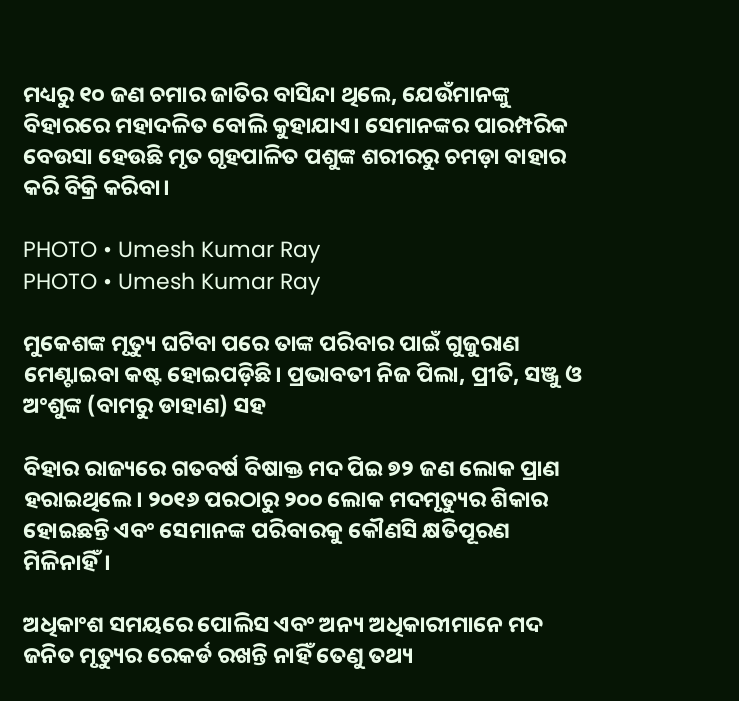ମଧ୍ୟରୁ ୧୦ ଜଣ ଚମାର ଜାତିର ବାସିନ୍ଦା ଥିଲେ, ଯେଉଁମାନଙ୍କୁ ବିହାରରେ ମହାଦଳିତ ବୋଲି କୁହାଯାଏ। ସେମାନଙ୍କର ପାରମ୍ପରିକ ବେଉସା ହେଉଛି ମୃତ ଗୃହପାଳିତ ପଶୁଙ୍କ ଶରୀରରୁ ଚମଡ଼ା ବାହାର କରି ବିକ୍ରି କରିବା।

PHOTO • Umesh Kumar Ray
PHOTO • Umesh Kumar Ray

ମୁକେଶଙ୍କ ମୃତ୍ୟୁ ଘଟିବା ପରେ ତାଙ୍କ ପରିବାର ପାଇଁ ଗୁଜୁରାଣ ମେଣ୍ଟାଇବା କଷ୍ଟ ହୋଇପଡ଼ିଛି। ପ୍ରଭାବତୀ ନିଜ ପିଲା, ପ୍ରୀତି, ସଞ୍ଜୁ ଓ ଅଂଶୁଙ୍କ (ବାମରୁ ଡାହାଣ) ସହ

ବିହାର ରାଜ୍ୟରେ ଗତବର୍ଷ ବିଷାକ୍ତ ମଦ ପିଇ ୭୨ ଜଣ ଲୋକ ପ୍ରାଣ ହରାଇଥିଲେ। ୨୦୧୬ ପରଠାରୁ ୨୦୦ ଲୋକ ମଦମୃତ୍ୟୁର ଶିକାର ହୋଇଛନ୍ତି ଏବଂ ସେମାନଙ୍କ ପରିବାରକୁ କୌଣସି କ୍ଷତିପୂରଣ ମିଳିନାହିଁ।

ଅଧିକାଂଶ ସମୟରେ ପୋଲିସ ଏବଂ ଅନ୍ୟ ଅଧିକାରୀମାନେ ମଦ ଜନିତ ମୃତ୍ୟୁର ରେକର୍ଡ ରଖନ୍ତି ନାହିଁ ତେଣୁ ତଥ୍ୟ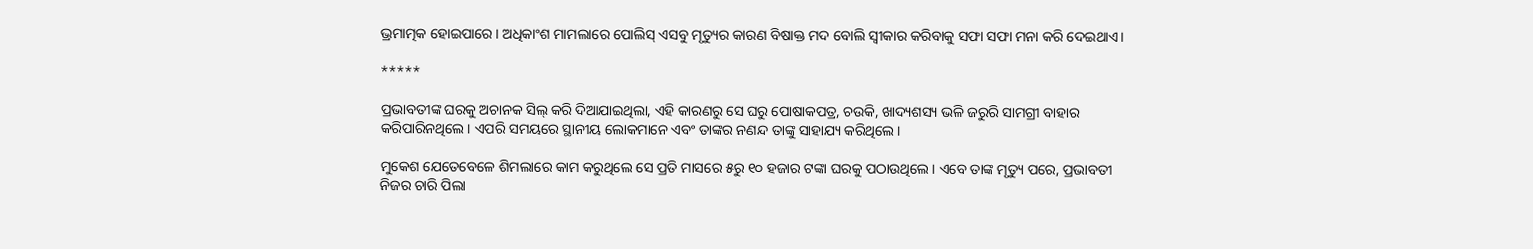ଭ୍ରମାତ୍ମକ ହୋଇପାରେ। ଅଧିକାଂଶ ମାମଲାରେ ପୋଲିସ୍ ଏସବୁ ମୃତ୍ୟୁର କାରଣ ବିଷାକ୍ତ ମଦ ବୋଲି ସ୍ୱୀକାର କରିବାକୁ ସଫା ସଫା ମନା କରି ଦେଇଥାଏ।

*****

ପ୍ରଭାବତୀଙ୍କ ଘରକୁ ଅଚାନକ ସିଲ୍‌ କରି ଦିଆଯାଇଥିଲା, ଏହି କାରଣରୁ ସେ ଘରୁ ପୋଷାକପତ୍ର, ଚଉକି, ଖାଦ୍ୟଶସ୍ୟ ଭଳି ଜରୁରି ସାମଗ୍ରୀ ବାହାର କରିପାରିନଥିଲେ। ଏପରି ସମୟରେ ସ୍ଥାନୀୟ ଲୋକମାନେ ଏବଂ ତାଙ୍କର ନଣନ୍ଦ ତାଙ୍କୁ ସାହାଯ୍ୟ କରିଥିଲେ।

ମୁକେଶ ଯେତେବେଳେ ଶିମଲାରେ କାମ କରୁଥିଲେ ସେ ପ୍ରତି ମାସରେ ୫ରୁ ୧୦ ହଜାର ଟଙ୍କା ଘରକୁ ପଠାଉଥିଲେ। ଏବେ ତାଙ୍କ ମୃତ୍ୟୁ ପରେ, ପ୍ରଭାବତୀ ନିଜର ଚାରି ପିଲା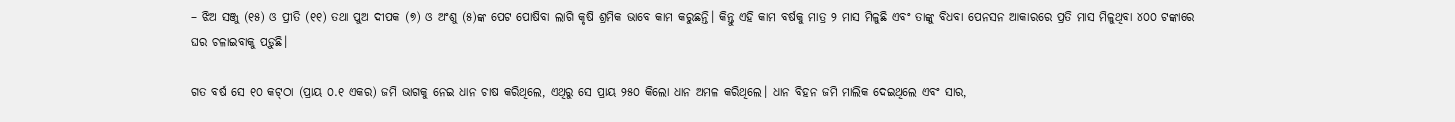– ଝିଅ ସଞ୍ଜୁ (୧୫) ଓ ପ୍ରୀତି (୧୧) ତଥା ପୁଅ ଦୀପକ (୭) ଓ ଅଂଶୁ (୫)ଙ୍କ ପେଟ ପୋଷିବା ଲାଗି କୃଷି ଶ୍ରମିକ ଭାବେ କାମ କରୁଛନ୍ତି। କିନ୍ତୁ ଏହି କାମ ବର୍ଷକୁ ମାତ୍ର ୨ ମାସ ମିଳୁଛି ଏବଂ ତାଙ୍କୁ ବିଧବା ପେନସନ ଆକାରରେ ପ୍ରତି ମାସ ମିଳୁଥିବା ୪୦୦ ଟଙ୍କାରେ ଘର ଚଳାଇବାକୁ ପଡ଼ୁଛି।

ଗତ ବର୍ଷ ସେ ୧୦ କଟ୍‌ଠା (ପ୍ରାୟ ୦.୧ ଏକର) ଜମି ଭାଗକୁ ନେଇ ଧାନ ଚାଷ କରିଥିଲେ, ଏଥିରୁ ସେ ପ୍ରାୟ ୨୫୦ କିଲୋ ଧାନ ଅମଳ କରିଥିଲେ। ଧାନ ବିହନ ଜମି ମାଲିକ ଦେଇଥିଲେ ଏବଂ ସାର,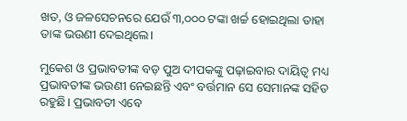ଖତ, ଓ ଜଳସେଚନରେ ଯେଉଁ ୩,୦୦୦ ଟଙ୍କା ଖର୍ଚ୍ଚ ହୋଇଥିଲା ତାହା ତାଙ୍କ ଭଉଣୀ ଦେଇଥିଲେ।

ମୁକେଶ ଓ ପ୍ରଭାବତୀଙ୍କ ବଡ଼ ପୁଅ ଦୀପକଙ୍କୁ ପଢ଼ାଇବାର ଦାୟିତ୍ୱ ମଧ୍ୟ ପ୍ରଭାବତୀଙ୍କ ଭଉଣୀ ନେଇଛନ୍ତି ଏବଂ ବର୍ତ୍ତମାନ ସେ ସେମାନଙ୍କ ସହିତ ରହୁଛି। ପ୍ରଭାବତୀ ଏବେ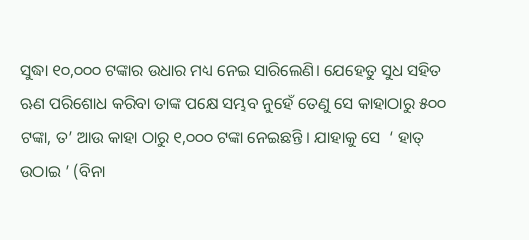ସୁଦ୍ଧା ୧୦,୦୦୦ ଟଙ୍କାର ଉଧାର ମଧ୍ୟ ନେଇ ସାରିଲେଣି। ଯେହେତୁ ସୁଧ ସହିତ ଋଣ ପରିଶୋଧ କରିବା ତାଙ୍କ ପକ୍ଷେ ସମ୍ଭବ ନୁହେଁ ତେଣୁ ସେ କାହାଠାରୁ ୫୦୦ ଟଙ୍କା, ତ’ ଆଉ କାହା ଠାରୁ ୧,୦୦୦ ଟଙ୍କା ନେଇଛନ୍ତି । ଯାହାକୁ ସେ  ‘ ହାତ୍‌ ଉଠାଇ ’ (ବିନା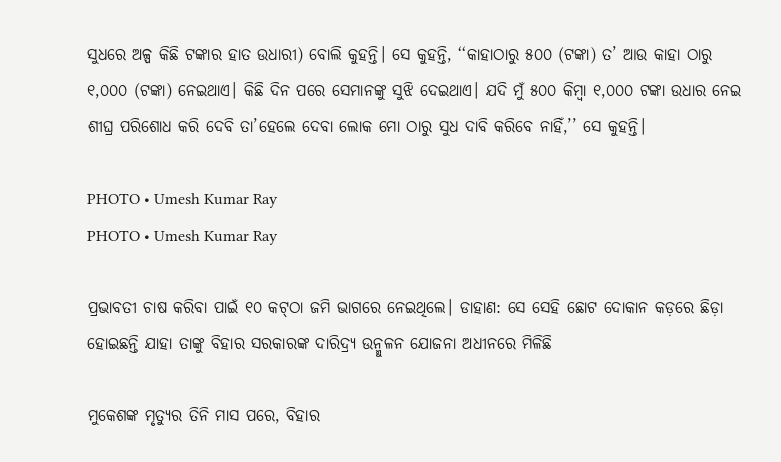ସୁଧରେ ଅଳ୍ପ କିଛି ଟଙ୍କାର ହାତ ଉଧାରୀ) ବୋଲି କୁହନ୍ତି। ସେ କୁହନ୍ତି, ‘‘କାହାଠାରୁ ୫୦୦ (ଟଙ୍କା) ତ’ ଆଉ କାହା ଠାରୁ ୧,୦୦୦ (ଟଙ୍କା) ନେଇଥାଏ। କିଛି ଦିନ ପରେ ସେମାନଙ୍କୁ ସୁଝି ଦେଇଥାଏ। ଯଦି ମୁଁ ୫୦୦ କିମ୍ବା ୧,୦୦୦ ଟଙ୍କା ଉଧାର ନେଇ ଶୀଘ୍ର ପରିଶୋଧ କରି ଦେବି ତା’ହେଲେ ଦେବା ଲୋକ ମୋ ଠାରୁ ସୁଧ ଦାବି କରିବେ ନାହିଁ,’’ ସେ କୁହନ୍ତି।

PHOTO • Umesh Kumar Ray
PHOTO • Umesh Kumar Ray

ପ୍ରଭାବତୀ ଚାଷ କରିବା ପାଇଁ ୧୦ କଟ୍‌ଠା ଜମି ଭାଗରେ ନେଇଥିଲେ। ଡାହାଣ: ସେ ସେହି ଛୋଟ ଦୋକାନ କଡ଼ରେ ଛିଡ଼ା ହୋଇଛନ୍ତି ଯାହା ତାଙ୍କୁ ବିହାର ସରକାରଙ୍କ ଦାରିଦ୍ର୍ୟ ଉନ୍ମୁଳନ ଯୋଜନା ଅଧୀନରେ ମିଳିଛି

ମୁକେଶଙ୍କ ମୃତ୍ୟୁର ତିନି ମାସ ପରେ, ବିହାର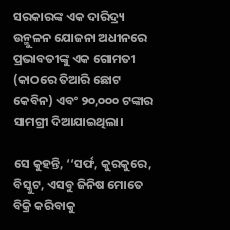ସରକାରଙ୍କ ଏକ ଦାରିଦ୍ର୍ୟ ଉନ୍ମୁଳନ ଯୋଜନା ଅଧୀନରେ ପ୍ରଭାବତୀଙ୍କୁ ଏକ ଗୋମତୀ (କାଠରେ ତିଆରି ଛୋଟ କେବିନ) ଏବଂ ୨୦,୦୦୦ ଟଙ୍କାର ସାମଗ୍ରୀ ଦିଆଯାଇଥିଲା।

ସେ କୁହନ୍ତି, ‘‘ସର୍ଫ, କୁରକୁରେ, ବିସ୍କୁଟ, ଏସବୁ ଜିନିଷ ମୋତେ ବିକ୍ରି କରିବାକୁ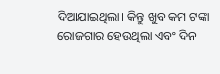ଦିଆଯାଇଥିଲା। କିନ୍ତୁ ଖୁବ କମ ଟଙ୍କା ରୋଜଗାର ହେଉଥିଲା ଏବଂ ଦିନ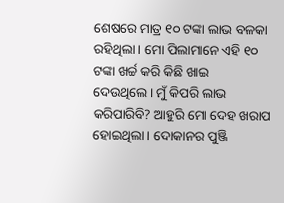ଶେଷରେ ମାତ୍ର ୧୦ ଟଙ୍କା ଲାଭ ବଳକା ରହିଥିଲା। ମୋ ପିଲାମାନେ ଏହି ୧୦ ଟଙ୍କା ଖର୍ଚ୍ଚ କରି କିଛି ଖାଇ ଦେଉଥିଲେ। ମୁଁ କିପରି ଲାଭ କରିପାରିବି? ଆହୁରି ମୋ ଦେହ ଖରାପ ହୋଇଥିଲା। ଦୋକାନର ପୁଞ୍ଜି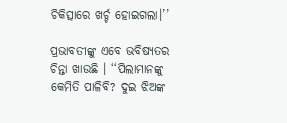ଚିକିତ୍ସାରେ ଖର୍ଚ୍ଚ ହୋଇଗଲା।’’

ପ୍ରଭାବତୀଙ୍କୁ ଏବେ ଭବିଷ୍ୟତର ଚିନ୍ତା ଖାଉଛି । ‘‘ପିଲାମାନଙ୍କୁ କେମିତି ପାଳିବି? ଦୁଇ ଝିଅଙ୍କ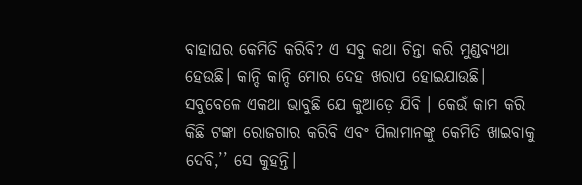ବାହାଘର କେମିତି କରିବି? ଏ ସବୁ କଥା ଚିନ୍ତା କରି ମୁଣ୍ଡବ୍ୟଥା ହେଉଛି। କାନ୍ଦି କାନ୍ଦି ମୋର ଦେହ ଖରାପ ହୋଇଯାଉଛି। ସବୁବେଳେ ଏକଥା ଭାବୁଛି ଯେ କୁଆଡ଼େ ଯିବି । କେଉଁ କାମ କରି କିଛି ଟଙ୍କା ରୋଜଗାର କରିବି ଏବଂ ପିଲାମାନଙ୍କୁ କେମିତି ଖାଇବାକୁ ଦେବି,’’ ସେ କୁହନ୍ତି।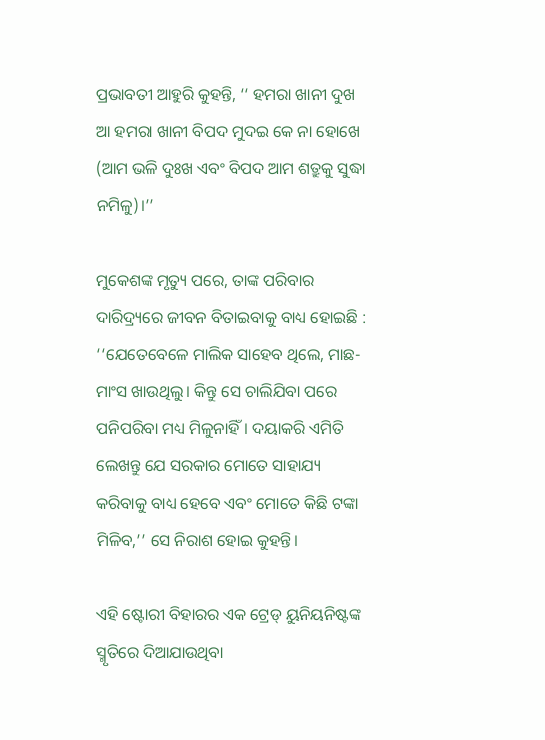ପ୍ରଭାବତୀ ଆହୁରି କୁହନ୍ତି, ‘‘ ହମରା ଖାନୀ ଦୁଖ ଆ ହମରା ଖାନୀ ବିପଦ ମୁଦଇ କେ ନା ହୋଖେ (ଆମ ଭଳି ଦୁଃଖ ଏବଂ ବିପଦ ଆମ ଶତ୍ରୁକୁ ସୁଦ୍ଧା ନମିଳୁ)।’’

ମୁକେଶଙ୍କ ମୃତ୍ୟୁ ପରେ, ତାଙ୍କ ପରିବାର ଦାରିଦ୍ର୍ୟରେ ଜୀବନ ବିତାଇବାକୁ ବାଧ୍ୟ ହୋଇଛି : ‘‘ଯେତେବେଳେ ମାଲିକ ସାହେବ ଥିଲେ, ମାଛ-ମାଂସ ଖାଉଥିଲୁ। କିନ୍ତୁ ସେ ଚାଲିଯିବା ପରେ ପନିପରିବା ମଧ୍ୟ ମିଳୁନାହିଁ। ଦୟାକରି ଏମିତି ଲେଖନ୍ତୁ ଯେ ସରକାର ମୋତେ ସାହାଯ୍ୟ କରିବାକୁ ବାଧ୍ୟ ହେବେ ଏବଂ ମୋତେ କିଛି ଟଙ୍କା ମିଳିବ,’’ ସେ ନିରାଶ ହୋଇ କୁହନ୍ତି।

ଏହି ଷ୍ଟୋରୀ ବିହାରର ଏକ ଟ୍ରେଡ୍‌ ୟୁନିୟନିଷ୍ଟଙ୍କ ସ୍ମୃତିରେ ଦିଆଯାଉଥିବା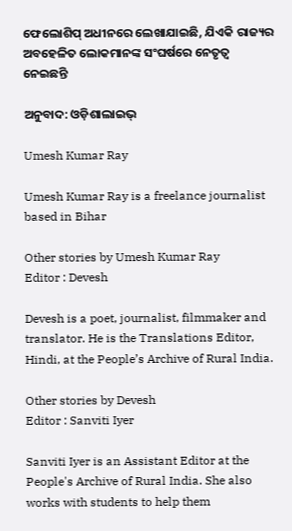ଫେଲୋଶିପ୍‌ ଅଧୀନରେ ଲେଖାଯାଇଛି, ଯିଏକି ରାଜ୍ୟର ଅବହେଳିତ ଲୋକମାନଙ୍କ ସଂଘର୍ଷରେ ନେତୃତ୍ୱ ନେଇଛନ୍ତି

ଅନୁବାଦ: ଓଡ଼ିଶାଲାଇଭ୍‍

Umesh Kumar Ray

Umesh Kumar Ray is a freelance journalist based in Bihar

Other stories by Umesh Kumar Ray
Editor : Devesh

Devesh is a poet, journalist, filmmaker and translator. He is the Translations Editor, Hindi, at the People’s Archive of Rural India.

Other stories by Devesh
Editor : Sanviti Iyer

Sanviti Iyer is an Assistant Editor at the People's Archive of Rural India. She also works with students to help them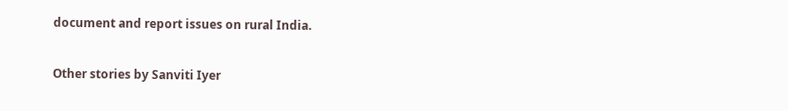document and report issues on rural India.

Other stories by Sanviti Iyer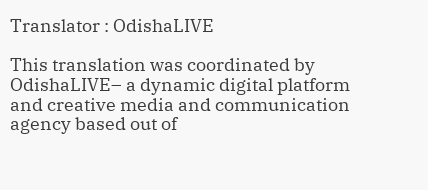Translator : OdishaLIVE

This translation was coordinated by OdishaLIVE– a dynamic digital platform and creative media and communication agency based out of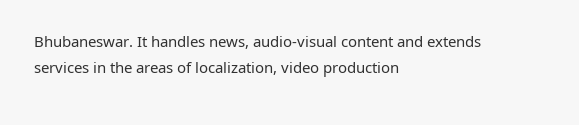Bhubaneswar. It handles news, audio-visual content and extends services in the areas of localization, video production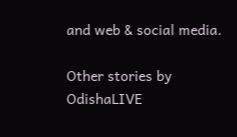and web & social media.

Other stories by OdishaLIVE